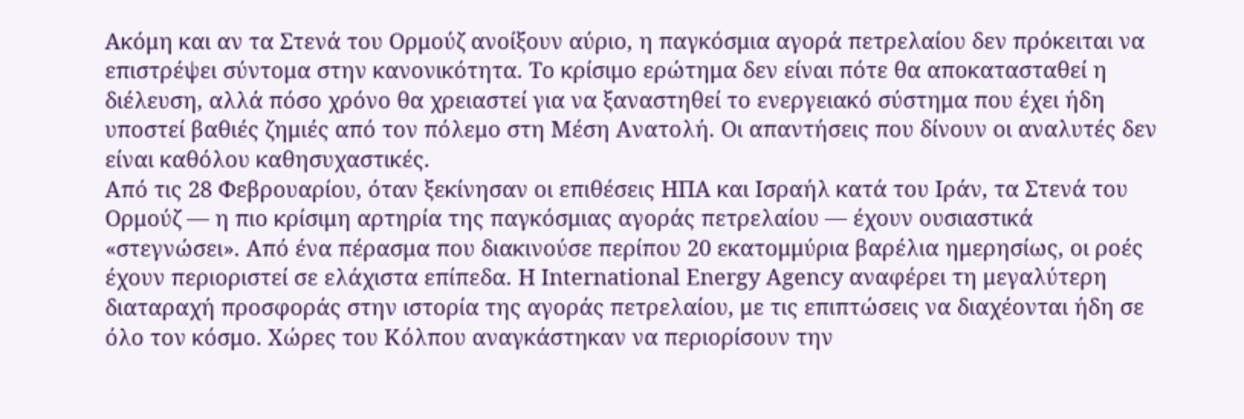Ακόμη και αν τα Στενά του Ορμούζ ανοίξουν αύριο, η παγκόσμια αγορά πετρελαίου δεν πρόκειται να επιστρέψει σύντομα στην κανονικότητα. Το κρίσιμο ερώτημα δεν είναι πότε θα αποκατασταθεί η διέλευση, αλλά πόσο χρόνο θα χρειαστεί για να ξαναστηθεί το ενεργειακό σύστημα που έχει ήδη υποστεί βαθιές ζημιές από τον πόλεμο στη Μέση Ανατολή. Οι απαντήσεις που δίνουν οι αναλυτές δεν είναι καθόλου καθησυχαστικές.
Από τις 28 Φεβρουαρίου, όταν ξεκίνησαν οι επιθέσεις ΗΠΑ και Ισραήλ κατά του Ιράν, τα Στενά του Ορμούζ — η πιο κρίσιμη αρτηρία της παγκόσμιας αγοράς πετρελαίου — έχουν ουσιαστικά «στεγνώσει». Από ένα πέρασμα που διακινούσε περίπου 20 εκατομμύρια βαρέλια ημερησίως, οι ροές έχουν περιοριστεί σε ελάχιστα επίπεδα. Η International Energy Agency αναφέρει τη μεγαλύτερη διαταραχή προσφοράς στην ιστορία της αγοράς πετρελαίου, με τις επιπτώσεις να διαχέονται ήδη σε όλο τον κόσμο. Χώρες του Κόλπου αναγκάστηκαν να περιορίσουν την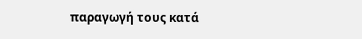παραγωγή τους κατά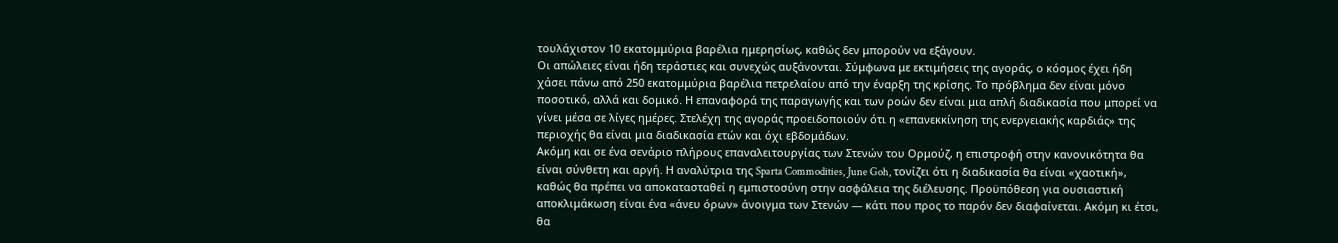τουλάχιστον 10 εκατομμύρια βαρέλια ημερησίως, καθώς δεν μπορούν να εξάγουν.
Οι απώλειες είναι ήδη τεράστιες και συνεχώς αυξάνονται. Σύμφωνα με εκτιμήσεις της αγοράς, ο κόσμος έχει ήδη χάσει πάνω από 250 εκατομμύρια βαρέλια πετρελαίου από την έναρξη της κρίσης. Το πρόβλημα δεν είναι μόνο ποσοτικό, αλλά και δομικό. Η επαναφορά της παραγωγής και των ροών δεν είναι μια απλή διαδικασία που μπορεί να γίνει μέσα σε λίγες ημέρες. Στελέχη της αγοράς προειδοποιούν ότι η «επανεκκίνηση της ενεργειακής καρδιάς» της περιοχής θα είναι μια διαδικασία ετών και όχι εβδομάδων.
Ακόμη και σε ένα σενάριο πλήρους επαναλειτουργίας των Στενών του Ορμούζ, η επιστροφή στην κανονικότητα θα είναι σύνθετη και αργή. Η αναλύτρια της Sparta Commodities, June Goh, τονίζει ότι η διαδικασία θα είναι «χαοτική», καθώς θα πρέπει να αποκατασταθεί η εμπιστοσύνη στην ασφάλεια της διέλευσης. Προϋπόθεση για ουσιαστική αποκλιμάκωση είναι ένα «άνευ όρων» άνοιγμα των Στενών — κάτι που προς το παρόν δεν διαφαίνεται. Ακόμη κι έτσι, θα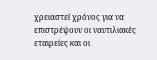χρειαστεί χρόνος για να επιστρέψουν οι ναυτιλιακές εταιρείες και οι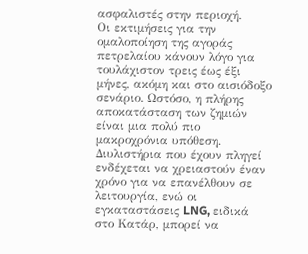ασφαλιστές στην περιοχή.
Οι εκτιμήσεις για την ομαλοποίηση της αγοράς πετρελαίου κάνουν λόγο για τουλάχιστον τρεις έως έξι μήνες, ακόμη και στο αισιόδοξο σενάριο. Ωστόσο, η πλήρης αποκατάσταση των ζημιών είναι μια πολύ πιο μακροχρόνια υπόθεση. Διυλιστήρια που έχουν πληγεί ενδέχεται να χρειαστούν έναν χρόνο για να επανέλθουν σε λειτουργία, ενώ οι εγκαταστάσεις LNG, ειδικά στο Κατάρ, μπορεί να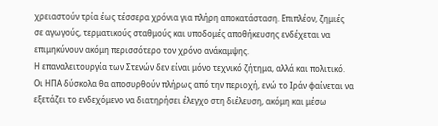χρειαστούν τρία έως τέσσερα χρόνια για πλήρη αποκατάσταση. Επιπλέον, ζημιές σε αγωγούς, τερματικούς σταθμούς και υποδομές αποθήκευσης ενδέχεται να επιμηκύνουν ακόμη περισσότερο τον χρόνο ανάκαμψης.
Η επαναλειτουργία των Στενών δεν είναι μόνο τεχνικό ζήτημα, αλλά και πολιτικό. Οι ΗΠΑ δύσκολα θα αποσυρθούν πλήρως από την περιοχή, ενώ το Ιράν φαίνεται να εξετάζει το ενδεχόμενο να διατηρήσει έλεγχο στη διέλευση, ακόμη και μέσω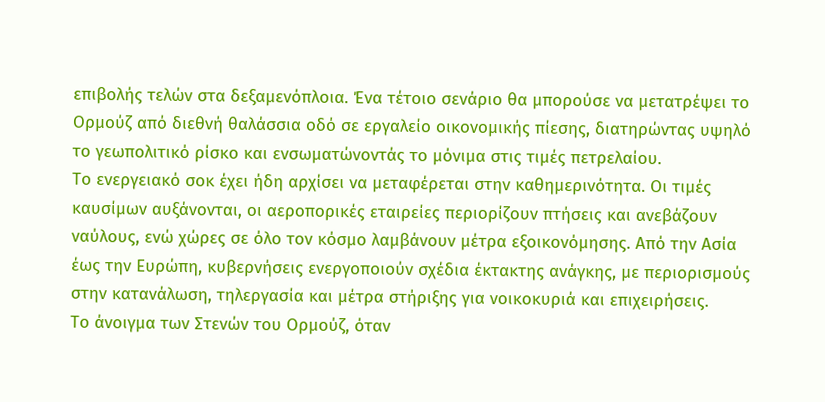επιβολής τελών στα δεξαμενόπλοια. Ένα τέτοιο σενάριο θα μπορούσε να μετατρέψει το Ορμούζ από διεθνή θαλάσσια οδό σε εργαλείο οικονομικής πίεσης, διατηρώντας υψηλό το γεωπολιτικό ρίσκο και ενσωματώνοντάς το μόνιμα στις τιμές πετρελαίου.
Το ενεργειακό σοκ έχει ήδη αρχίσει να μεταφέρεται στην καθημερινότητα. Οι τιμές καυσίμων αυξάνονται, οι αεροπορικές εταιρείες περιορίζουν πτήσεις και ανεβάζουν ναύλους, ενώ χώρες σε όλο τον κόσμο λαμβάνουν μέτρα εξοικονόμησης. Από την Ασία έως την Ευρώπη, κυβερνήσεις ενεργοποιούν σχέδια έκτακτης ανάγκης, με περιορισμούς στην κατανάλωση, τηλεργασία και μέτρα στήριξης για νοικοκυριά και επιχειρήσεις.
Το άνοιγμα των Στενών του Ορμούζ, όταν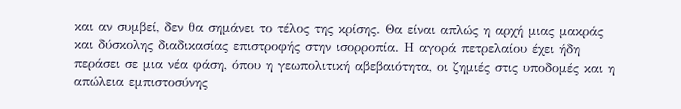και αν συμβεί, δεν θα σημάνει το τέλος της κρίσης. Θα είναι απλώς η αρχή μιας μακράς και δύσκολης διαδικασίας επιστροφής στην ισορροπία. Η αγορά πετρελαίου έχει ήδη περάσει σε μια νέα φάση, όπου η γεωπολιτική αβεβαιότητα, οι ζημιές στις υποδομές και η απώλεια εμπιστοσύνης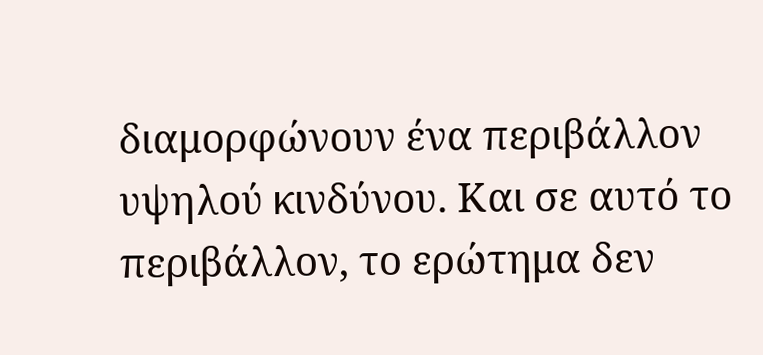διαμορφώνουν ένα περιβάλλον υψηλού κινδύνου. Και σε αυτό το περιβάλλον, το ερώτημα δεν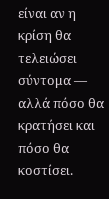είναι αν η κρίση θα τελειώσει σύντομα — αλλά πόσο θα κρατήσει και πόσο θα κοστίσει.